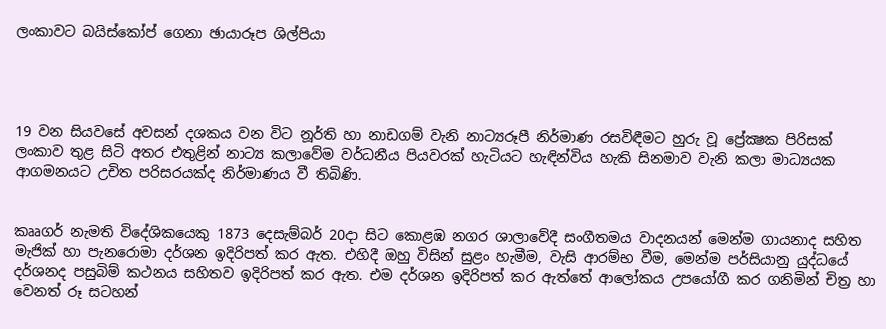ලංකාවට බයිස්කෝප් ගෙනා ඡායාරූප ශිල්පියා




19 වන සියවසේ අවසන් දශකය වන විට නූර්ති හා නාඩගම් වැනි නාට්‍යරූපී නිර්මාණ රසවිඳීමට හුරු වූ ප්‍රේක්‍ෂක පිරිසක් ලංකාව තුළ සිටි අතර එතුළින් නාට්‍ය කලාවේම වර්ධනීය පියවරක් හැටියට හැඳින්විය හැකි සිනමාව වැනි කලා මාධ්‍යයක ආගමනයට උචිත පරිසරයක්ද නිර්මාණය වී තිබිණි.


කෲගර් නැමති විදේශිකයෙකු 1873 දෙසැම්බර් 20දා සිට කොළඹ නගර ශාලාවේදී සංගීතමය වාදනයන් මෙන්ම ගායනාද සහිත මැජික් හා පැනරොමා දර්ශන ඉදිරිපත් කර ඇත. එහිදී ඔහු විසින් සුළං හැමීම, වැසි ආරම්භ වීම, මෙන්ම පර්සියානු යුද්ධයේ දර්ශනද පසුබිම් කථනය සහිතව ඉදිරිපත් කර ඇත. එම දර්ශන ඉදිරිපත් කර ඇත්තේ ආලෝකය උපයෝගී කර ගනිමින් චිත්‍ර හා වෙනත් රූ සටහන්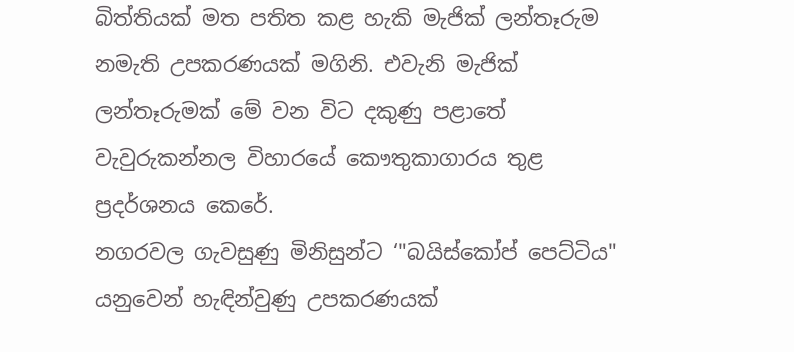බිත්තියක් මත පතිත කළ හැකි මැජික් ලන්තෑරුම නමැති උපකරණයක් මගිනි. එවැනි මැජික් ලන්තෑරුමක් මේ වන විට දකුණු පළාතේ වැවුරුකන්නල විහාරයේ කෞතුකාගාරය තුළ ප්‍රදර්ශනය කෙරේ.
නගරවල ගැවසුණු මිනිසුන්ට ‘"බයිස්කෝප් පෙට්ටිය" යනුවෙන් හැඳින්වුණු උපකරණයක්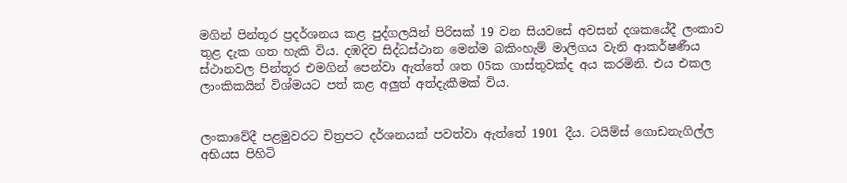මගින් පින්තූර ප්‍රදර්ශනය කළ පුද්ගලයින් පිරිසක් 19 වන සියවසේ අවසන් දශකයේදී ලංකාව තුළ දැක ගත හැකි විය. දඹදිව සිද්ධස්ථාන මෙන්ම බකිංහැම් මාලිගය වැනි ආකර්ෂණීය ස්ථානවල පින්තූර එමගින් පෙන්වා ඇත්තේ ශත 05ක ගාස්තුවක්ද අය කරමිනි. එය එකල ලාංකිකයින් විශ්මයට පත් කළ අලුත් අත්දැකීමක් විය.


ලංකාවේදී පළමුවරට චිත්‍රපට දර්ශනයක් පවත්වා ඇත්තේ 1901 දීය. ටයිම්ස් ගොඩනැගිල්ල අභියස පිහිටි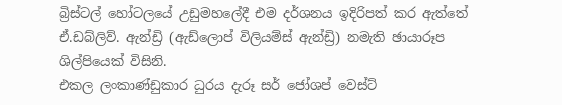බ්‍රිස්ටල් හෝටලයේ උඩුමහලේදී එම දර්ශනය ඉදිරිපත් කර ඇත්තේ ඒ.ඩබ්ලිව්. ඇන්ඩ්‍රි (ඇඩ්ලොප් විලියම්ස් ඇන්ඩ්‍රි) නමැති ඡායාරූප ශිල්පියෙක් විසිනි.
එකල ලංකාණ්ඩුකාර ධුරය දැරූ සර් ජෝශප් වෙස්ට්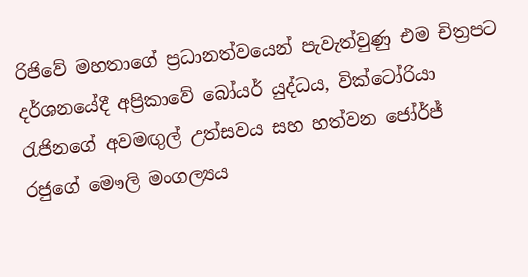රිජිවේ මහතාගේ ප්‍රධානත්වයෙන් පැවැත්වුණු එම චිත්‍රපට දර්ශනයේදී අප්‍රිකාවේ බෝයර් යුද්ධය, වික්ටෝරියා රැජිනගේ අවමඟුල් උත්සවය සහ හත්වන ජෝර්ජ් රජුගේ මෞලි මංගල්‍යය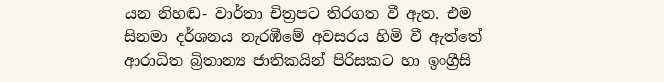යන නිහඬ- වාර්තා චිත්‍රපට තිරගත වී ඇත. එම සිනමා දර්ශනය නැරඹීමේ අවසරය හිමි වී ඇත්තේ ආරාධිත බ්‍රිතාන්‍ය ජාතිකයින් පිරිසකට හා ඉංග්‍රීසි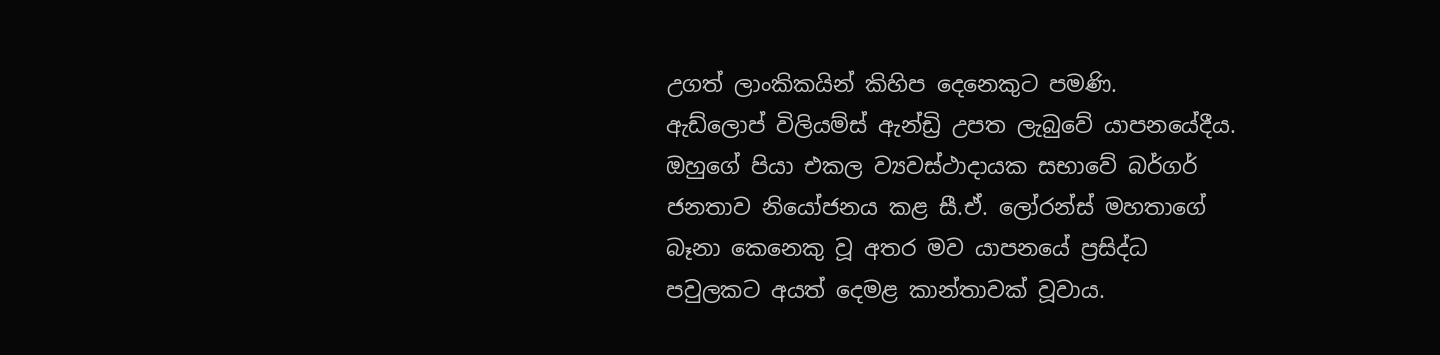උගත් ලාංකිකයින් කිහිප දෙනෙකුට පමණි.
ඇඩ්ලොප් විලියම්ස් ඇන්ඩ්‍රි උපත ලැබුවේ යාපනයේදීය. ඔහුගේ පියා එකල ව්‍යවස්ථාදායක සභාවේ බර්ගර් ජනතාව නියෝජනය කළ සී.ඒ. ලෝරන්ස් මහතාගේ බෑනා කෙනෙකු වූ අතර මව යාපනයේ ප්‍රසිද්ධ පවුලකට අයත් දෙමළ කාන්තාවක් වූවාය.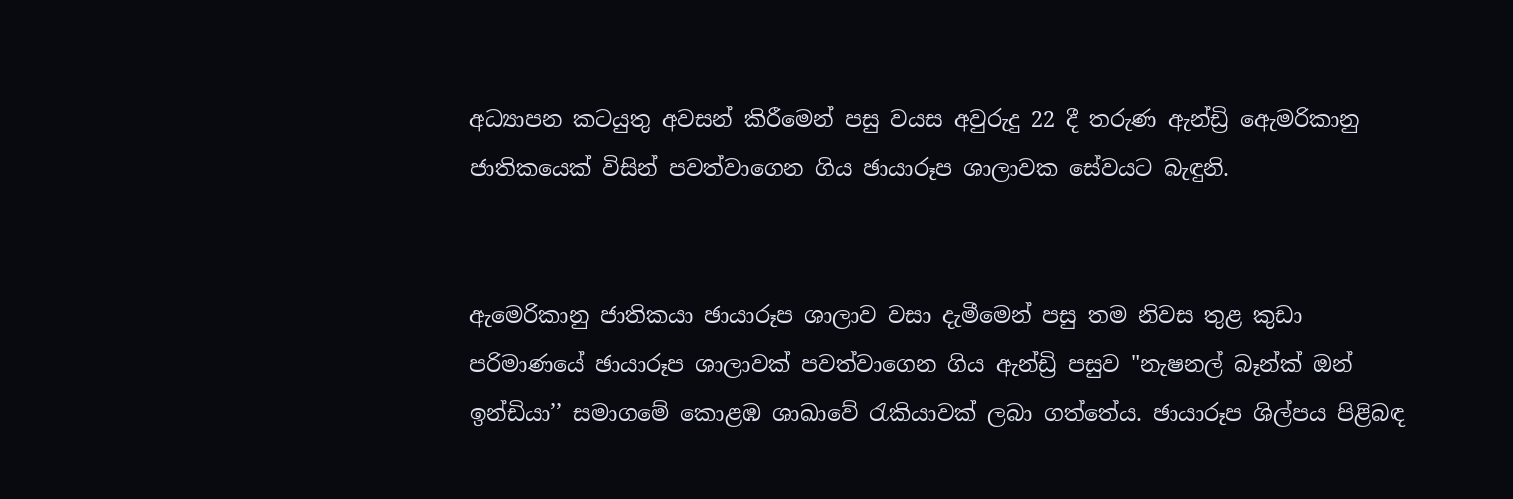අධ්‍යාපන කටයුතු අවසන් කිරීමෙන් පසු වයස අවුරුදු 22 දී තරුණ ඇන්ඩ්‍රි ඇෙමරිකානු ජාතිකයෙක් විසින් පවත්වාගෙන ගිය ඡායාරූප ශාලාවක සේවයට බැඳුනි.


ඇමෙරිකානු ජාතිකයා ඡායාරූප ශාලාව වසා දැමීමෙන් පසු තම නිවස තුළ කුඩා පරිමාණයේ ඡායාරූප ශාලාවක් පවත්වාගෙන ගිය ඇන්ඩ්‍රි පසුව "නැෂනල් බෑන්ක් ඔන් ඉන්ඩියා’’ සමාගමේ කොළඹ ශාඛාවේ රැකියාවක් ලබා ගත්තේය. ඡායාරූප ශිල්පය පිළිබඳ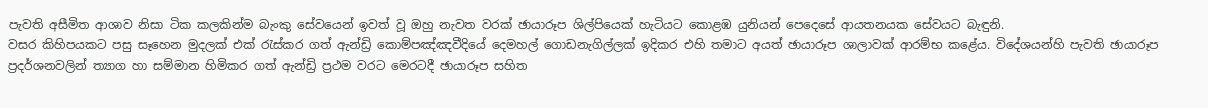පැවති අසීමිත ආශාව නිසා ටික කලකින්ම බැංකු සේවයෙන් ඉවත් වූ ඔහු නැවත වරක් ඡායාරූප ශිල්පියෙක් හැටියට කොළඹ යුනියන් පෙදෙසේ ආයතනයක සේවයට බැඳුනි.
වසර කිහිපයකට පසු සෑහෙන මුදලක් එක් රැස්කර ගත් ඇන්ඩ්‍රි කොම්පඤ්ඤවීදියේ දෙමහල් ගොඩනැගිල්ලක් ඉදිකර එහි තමාට අයත් ඡායාරූප ශාලාවක් ආරම්භ කළේය. විදේශයන්හි පැවති ඡායාරූප ප්‍රදර්ශනවලින් ත්‍යාග හා සම්මාන හිමිකර ගත් ඇන්ඩ්‍රි ප්‍රථම වරට මෙරටදී ඡායාරූප සහිත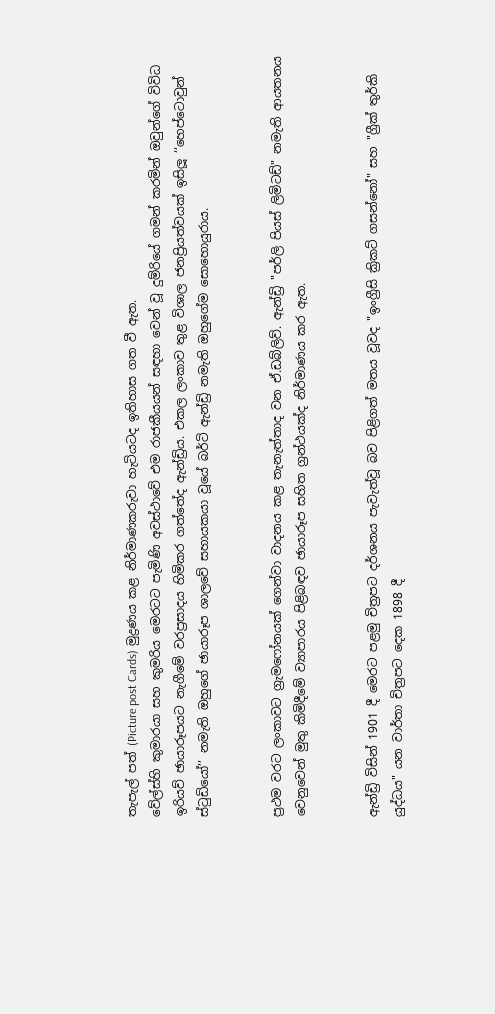තැපැල් පත් (Picture post Cards) මුද්‍රණය කළ නිර්මාණකරුවා හැටියටද ඉතිහාස ගත වී ඇත.
වේල්ස්හි කුමාරයා සහ කුමරිය මෙරටට පැමිණි අවස්ථාවේ එම රාජකීයයන් සඳහා වෙන් වූ දුම්රියේ ගමන් කරමින් ඔවුන්ගේ විවිධ ඉරියව් ඡායාරූපයට නැගීමේ වරප්‍රසාදය හිමිකර ගත්තේද ඇන්ඩ්‍රිය. එකල ලංකාව තුළ විශාල ජනප්‍රියත්වයක් ඉසිලූ ‘‘හෙප්ටොවුන් ස්ටුඩියෝ’’ නමැති ඔහුගේ ඡායාරූප ශාලවේ සහායකයා වූයේ බර්ටි ඇන්ඩ්‍රි නමැති ඔහුගේම සොහොයුරාය.


ප්‍රථම වරට ලංකාවට ග්‍රැමෆෝනයක් ගෙන්වා වාදනය කළ තැනැත්තාද වන ඒ.ඩබ්ලිව්. ඇන්ඩ්‍රි "පර්ලි පියස් ලිමිටඩ්" නමැති ආයතනය වෙනුවෙන් මුතු කිමිදීමේ ව්‍යාපාරය පිළිබඳව ඡායාරූප සහිත ග්‍රන්ථයක්ද නිර්මාණය කර ඇත.


ඇන්ඩ්‍රි විසින් 1901 දී මෙරට පළමු චිත්‍රපට දර්ශනය පැවැත්වූ බව පිළිගත් මතය වූවද "ඉංග්‍රීසි ක්‍රිකට් ගසන්නෝ" සහ "ග්‍රීක් තුර්කි යුද්ධය" යන වාර්තා චිත්‍රපට දෙක 1898 දී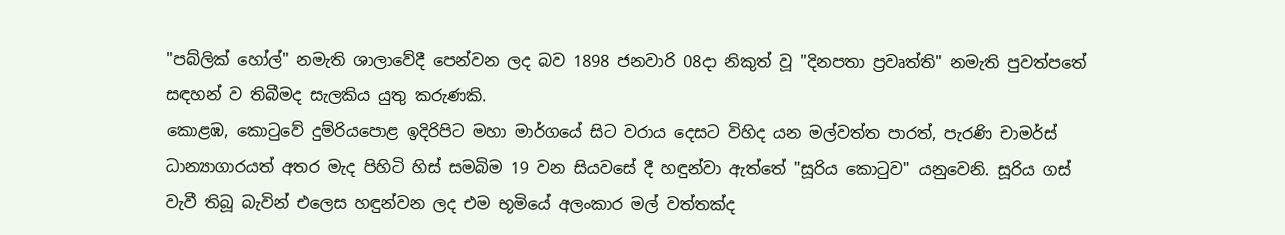"පබ්ලික් හෝල්" නමැති ශාලාවේදී පෙන්වන ලද බව 1898 ජනවාරි 08දා නිකුත් වූ "දිනපතා ප්‍රවෘත්ති" නමැති පුවත්පතේ සඳහන් ව තිබීමද සැලකිය යුතු කරුණකි.
කොළඹ, කොටුවේ දුම්රියපොළ ඉදිරිපිට මහා මාර්ගයේ සිට වරාය දෙසට විහිද යන මල්වත්ත පාරත්, පැරණි චාමර්ස් ධාන්‍යාගාරයත් අතර මැද පිහිටි හිස් සමබිම 19 වන සියවසේ දී හඳුන්වා ඇත්තේ "සූරිය කොටුව" යනුවෙනි. සූරිය ගස් වැවී තිබූ බැවින් එලෙස හඳුන්වන ලද එම භූමියේ අලංකාර මල් වත්තක්ද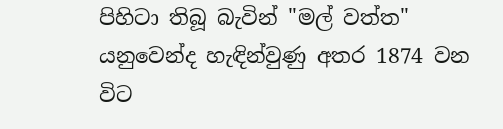පිහිටා තිබූ බැවින් "මල් වත්ත" යනුවෙන්ද හැඳින්වුණු අතර 1874 වන විට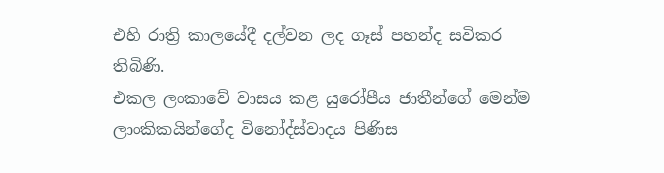එහි රාත්‍රි කාලයේදී දල්වන ලද ගෑස් පහන්ද සවිකර තිබිණි.
එකල ලංකාවේ වාසය කළ යුරෝපීය ජාතීන්ගේ මෙන්ම ලාංකිකයින්ගේද විනෝද්ස්වාදය පිණිස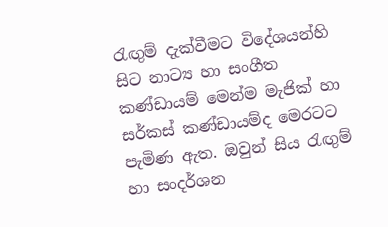රැඟුම් දැක්වීමට විදේශයන්හි සිට නාට්‍ය හා සංගීත කණ්ඩායම් මෙන්ම මැජික් හා සර්කස් කණ්ඩායම්ද මෙරටට පැමිණ ඇත. ඔවුන් සිය රැඟුම් හා සංදර්ශන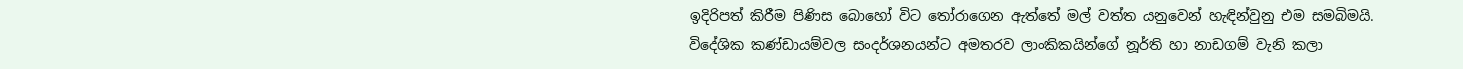ඉදිරිපත් කිරීම පිණිස බොහෝ විට තෝරාගෙන ඇත්තේ මල් වත්ත යනුවෙන් හැඳින්වුනු එම සමබිමයි. විදේශික කණ්ඩායම්වල සංදර්ශනයන්ට අමතරව ලාංකිකයින්ගේ නූර්ති හා නාඩගම් වැනි කලා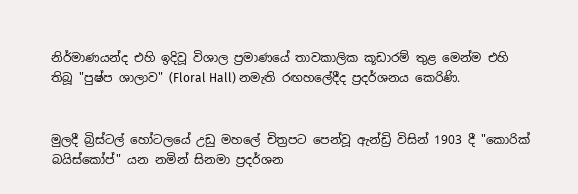නිර්මාණයන්ද එහි ඉදිවූ විශාල ප්‍රමාණයේ තාවකාලික කූඩාරම් තුළ මෙන්ම එහි තිබූ "පුෂ්ප ශාලාව" (Floral Hall) නමැති රඟහලේදීද ප්‍රදර්ශනය කෙරිණි.


මුලදී බ්‍රිස්ටල් හෝටලයේ උඩු මහලේ චිත්‍රපට පෙන්වූ ඇන්ඩ්‍රි විසින් 1903 දී "කොරික් බයිස්කෝප්" යන නමින් සිනමා ප්‍රදර්ශන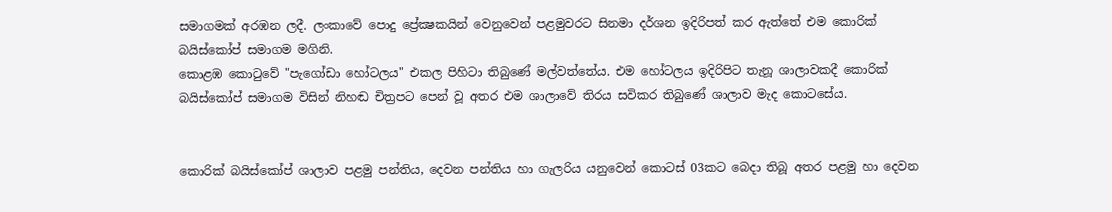සමාගමක් අරඹන ලදී. ලංකාවේ පොදු ප්‍රේක්‍ෂකයින් වෙනුවෙන් පළමුවරට සිනමා දර්ශන ඉදිරිපත් කර ඇත්තේ එම කොරික් බයිස්කෝප් සමාගම මගිනි.
කොළඹ කොටුවේ "පැගෝඩා හෝටලය" එකල පිහිටා තිබුණේ මල්වත්තේය. එම හෝටලය ඉදිරිපිට තැනූ ශාලාවකදී කොරික් බයිස්කෝප් සමාගම විසින් නිහඬ චිත්‍රපට පෙන් වූ අතර එම ශාලාවේ තිරය සවිකර තිබුණේ ශාලාව මැද කොටසේය.


කොරික් බයිස්කෝප් ශාලාව පළමු පන්තිය, දෙවන පන්තිය හා ගැලරිය යනුවෙන් කොටස් 03කට බෙදා තිබූ අතර පළමු හා දෙවන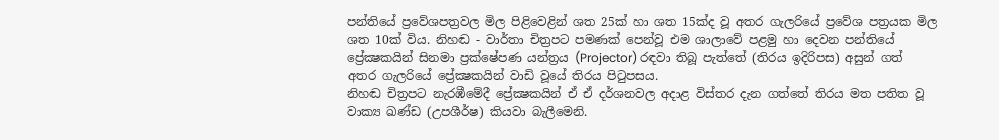පන්තියේ ප්‍රවේශපත්‍රවල මිල පිළිවෙළින් ශත 25ක් හා ශත 15ක්ද වූ අතර ගැලරියේ ප්‍රවේශ පත්‍රයක මිල ශත 10ක් විය. නිහඬ - වාර්තා චිත්‍රපට පමණක් පෙන්වූ එම ශාලාවේ පළමු හා දෙවන පන්තියේ ප්‍රේක්‍ෂකයින් සිනමා ප්‍රක්ෂේපණ යන්ත්‍රය (Projector) රඳවා තිබූ පැත්තේ (තිරය ඉදිරිපස) අසුන් ගත් අතර ගැලරියේ ප්‍රේක්‍ෂකයින් වාඩි වූයේ තිරය පිටුපසය.
නිහඬ චිත්‍රපට නැරඹීමේදී ප්‍රේක්‍ෂකයින් ඒ ඒ දර්ශනවල අදාළ විස්තර දැන ගත්තේ තිරය මත පතිත වූ වාක්‍ය ඛණ්ඩ (උපශීර්ෂ) කියවා බැලීමෙනි.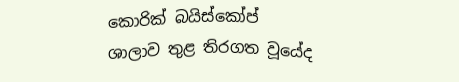කොරික් බයිස්කෝප් ශාලාව තුළ තිරගත වූයේද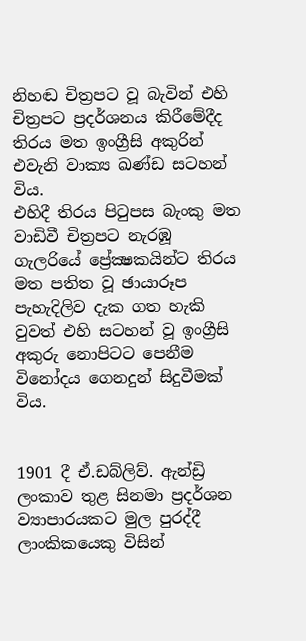නිහඬ චිත්‍රපට වූ බැවින් එහි චිත්‍රපට ප්‍රදර්ශනය කිරීමේදීද තිරය මත ඉංග්‍රීසි අකුරින් එවැනි වාක්‍ය ඛණ්ඩ සටහන් විය.
එහිදී තිරය පිටුපස බැංකු මත වාඩිවී චිත්‍රපට නැරඹූ ගැලරියේ ප්‍රේක්‍ෂකයින්ට තිරය මත පතිත වූ ඡායාරූප පැහැදිලිව දැක ගත හැකි වුවත් එහි සටහන් වූ ඉංග්‍රීසි අකුරු නොපිටට පෙනීම විනෝදය ගෙනදුන් සිදුවීමක් විය.


1901 දී ඒ.ඩබ්ලිව්. ඇන්ඩ්‍රි ලංකාව තුළ සිනමා ප්‍රදර්ශන ව්‍යාපාරයකට මුල පුරද්දී ලාංකිකයෙකු විසින්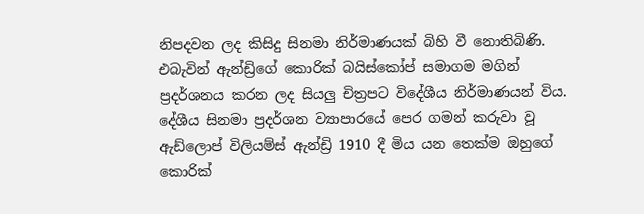නිපදවන ලද කිසිදු සිනමා නිර්මාණයක් බිහි වී නොතිබිණි. එබැවින් ඇන්ඩ්‍රිගේ කොරික් බයිස්කෝප් සමාගම මගින් ප්‍රදර්ශනය කරන ලද සියලු චිත්‍රපට විදේශීය නිර්මාණයන් විය.
දේශීය සිනමා ප්‍රදර්ශන ව්‍යාපාරයේ පෙර ගමන් කරුවා වූ ඇඩ්ලොප් විලියම්ස් ඇන්ඩ්‍රි 1910 දී මිය යන තෙක්ම ඔහුගේ කොරික්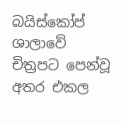බයිස්කෝප් ශාලාවේ චිත්‍රපට පෙන්වූ අතර එකල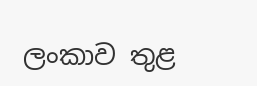ලංකාව තුළ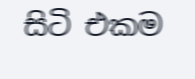සිටි එකම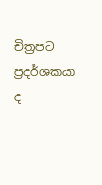චිත්‍රපට ප්‍රදර්ශකයා ද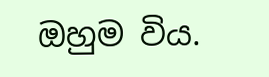ඔහුම විය.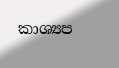කාශ්‍යප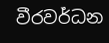වීරවර්ධන